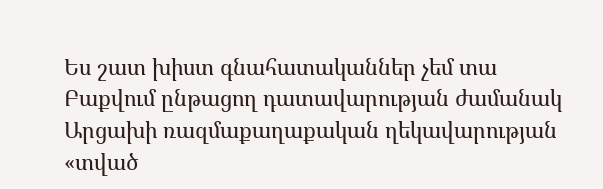Ես շատ խիստ գնահատականներ չեմ տա Բաքվում ընթացող դատավարության ժամանակ Արցախի ռազմաքաղաքական ղեկավարության «տված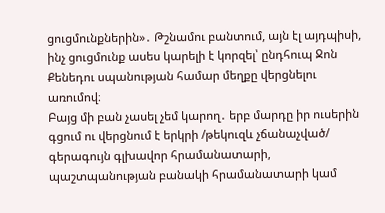ցուցմունքներին»․ Թշնամու բանտում, այն էլ այդպիսի, ինչ ցուցմունք ասես կարելի է կորզել՝ ընդհուպ Ջոն Քենեդու սպանության համար մեղքը վերցնելու առումով։
Բայց մի բան չասել չեմ կարող․ երբ մարդը իր ուսերին գցում ու վերցնում է երկրի /թեկուզև չճանաչված/ գերագույն գլխավոր հրամանատարի, պաշտպանության բանակի հրամանատարի կամ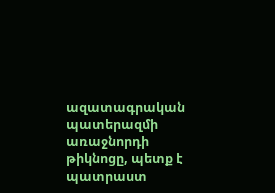ազատագրական պատերազմի առաջնորդի թիկնոցը, պետք է պատրաստ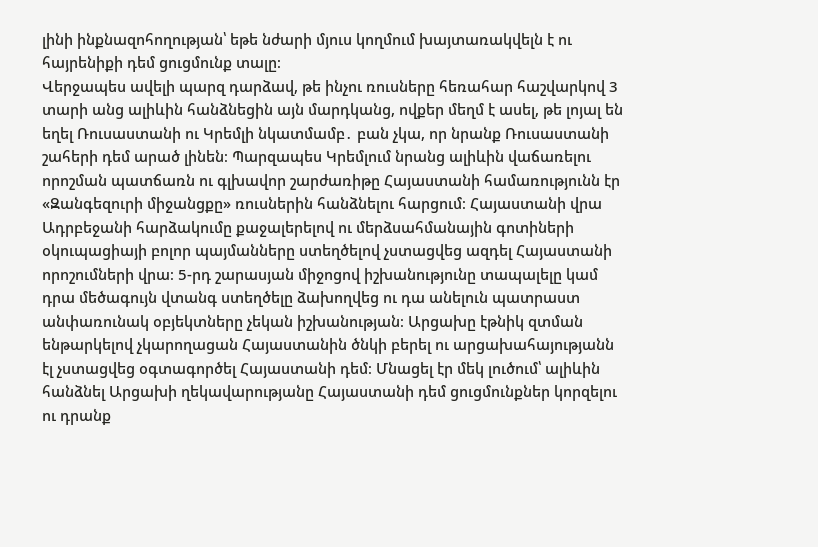լինի ինքնազոհողության՝ եթե նժարի մյուս կողմում խայտառակվելն է ու հայրենիքի դեմ ցուցմունք տալը։
Վերջապես ավելի պարզ դարձավ, թե ինչու ռուսները հեռահար հաշվարկով 3 տարի անց ալիևին հանձնեցին այն մարդկանց, ովքեր մեղմ է ասել, թե լոյալ են եղել Ռուսաստանի ու Կրեմլի նկատմամբ․ բան չկա, որ նրանք Ռուսաստանի շահերի դեմ արած լինեն։ Պարզապես Կրեմլում նրանց ալիևին վաճառելու որոշման պատճառն ու գլխավոր շարժառիթը Հայաստանի համառությունն էր «Զանգեզուրի միջանցքը» ռուսներին հանձնելու հարցում։ Հայաստանի վրա Ադրբեջանի հարձակումը քաջալերելով ու մերձսահմանային գոտիների օկուպացիայի բոլոր պայմանները ստեղծելով չստացվեց ազդել Հայաստանի որոշումների վրա։ 5-րդ շարասյան միջոցով իշխանությունը տապալելը կամ դրա մեծագույն վտանգ ստեղծելը ձախողվեց ու դա անելուն պատրաստ անփառունակ օբյեկտները չեկան իշխանության։ Արցախը էթնիկ զտման ենթարկելով չկարողացան Հայաստանին ծնկի բերել ու արցախահայությանն էլ չստացվեց օգտագործել Հայաստանի դեմ։ Մնացել էր մեկ լուծում՝ ալիևին հանձնել Արցախի ղեկավարությանը Հայաստանի դեմ ցուցմունքներ կորզելու ու դրանք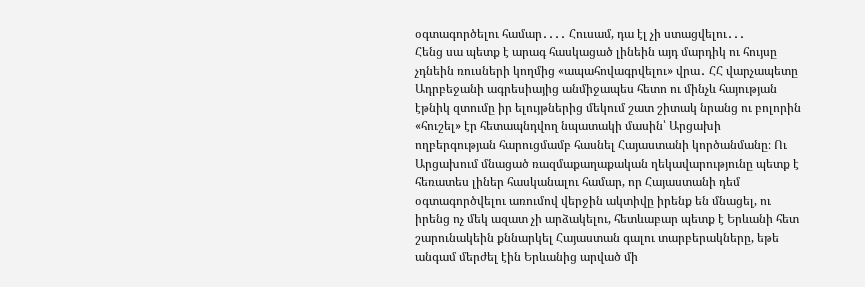օգտագործելու համար․․․․ Հուսամ, դա էլ չի ստացվելու․․․
Հենց սա պետք է արագ հասկացած լինեին այդ մարդիկ ու հույսը չդնեին ռուսների կողմից «ապահովագրվելու» վրա․ ՀՀ վարչապետը Ադրբեջանի ագրեսիայից անմիջապես հետո ու մինչև հայության էթնիկ զտումը իր ելույթներից մեկում շատ շիտակ նրանց ու բոլորին «հուշել» էր հետապնդվող նպատակի մասին՝ Արցախի ողբերգության հարուցմամբ հասնել Հայաստանի կործանմանը։ Ու Արցախում մնացած ռազմաքաղաքական ղեկավարությունը պետք է հեռատես լիներ հասկանալու համար, որ Հայաստանի դեմ օգտագործվելու առումով վերջին ակտիվը իրենք են մնացել, ու իրենց ոչ մեկ ազատ չի արձակելու, հետևաբար պետք է Երևանի հետ շարունակեին քննարկել Հայաստան գալու տարբերակները, եթե անգամ մերժել էին Երևանից արված մի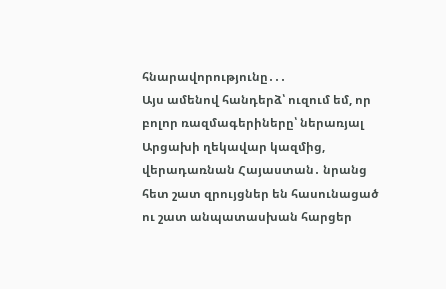հնարավորությունը․․․
Այս ամենով հանդերձ՝ ուզում եմ, որ բոլոր ռազմագերիները՝ ներառյալ Արցախի ղեկավար կազմից, վերադառնան Հայաստան․ նրանց հետ շատ զրույցներ են հասունացած ու շատ անպատասխան հարցեր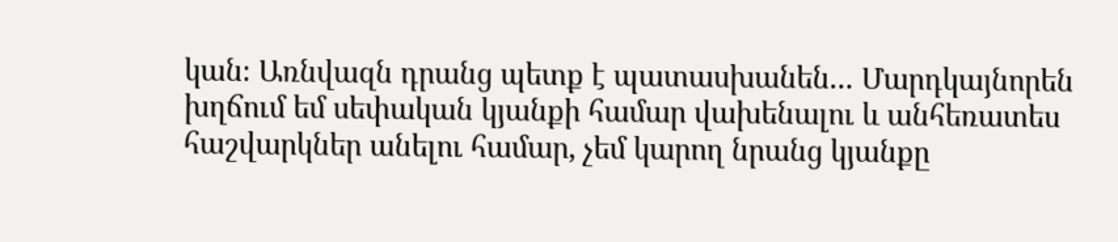կան։ Առնվազն դրանց պետք է պատասխանեն․․․ Մարդկայնորեն խղճում եմ սեփական կյանքի համար վախենալու և անհեռատես հաշվարկներ անելու համար, չեմ կարող նրանց կյանքը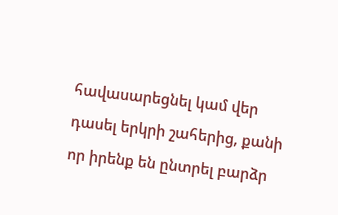հավասարեցնել կամ վեր դասել երկրի շահերից, քանի որ իրենք են ընտրել բարձր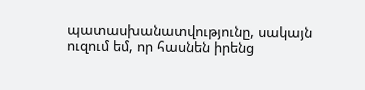պատասխանատվությունը, սակայն ուզում եմ, որ հասնեն իրենց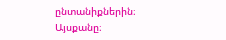ընտանիքներին։
Այսքանը։